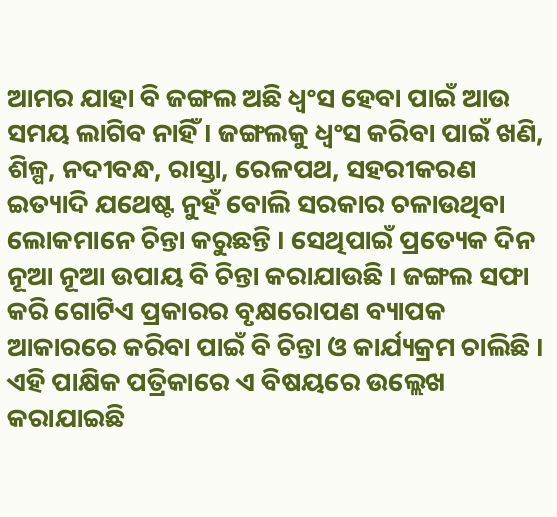ଆମର ଯାହା ବି ଜଙ୍ଗଲ ଅଛି ଧ୍ୱଂସ ହେବା ପାଇଁ ଆଉ ସମୟ ଲାଗିବ ନାହିଁ । ଜଙ୍ଗଲକୁ ଧ୍ୱଂସ କରିବା ପାଇଁ ଖଣି, ଶିଳ୍ପ, ନଦୀବନ୍ଧ, ରାସ୍ତା, ରେଳପଥ, ସହରୀକରଣ ଇତ୍ୟାଦି ଯଥେଷ୍ଟ ନୁହଁ ବୋଲି ସରକାର ଚଳାଉଥିବା ଲୋକମାନେ ଚିନ୍ତା କରୁଛନ୍ତି । ସେଥିପାଇଁ ପ୍ରତ୍ୟେକ ଦିନ ନୂଆ ନୂଆ ଉପାୟ ବି ଚିନ୍ତା କରାଯାଉଛି । ଜଙ୍ଗଲ ସଫା କରି ଗୋଟିଏ ପ୍ରକାରର ବୃକ୍ଷରୋପଣ ବ୍ୟାପକ ଆକାରରେ କରିବା ପାଇଁ ବି ଚିନ୍ତା ଓ କାର୍ଯ୍ୟକ୍ରମ ଚାଲିଛି । ଏହି ପାକ୍ଷିକ ପତ୍ରିକାରେ ଏ ବିଷୟରେ ଉଲ୍ଲେଖ କରାଯାଇଛି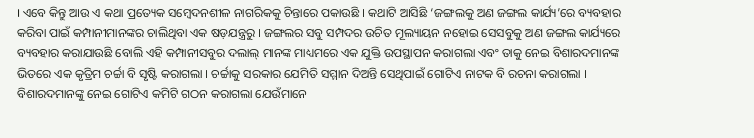। ଏବେ କିନ୍ତୁ ଆଉ ଏ କଥା ପ୍ରତ୍ୟେକ ସମ୍ବେଦନଶୀଳ ନାଗରିକକୁ ଚିନ୍ତାରେ ପକାଉଛି । କଥାଟି ଆସିଛି ‘ଜଙ୍ଗଲକୁ ଅଣ ଜଙ୍ଗଲ କାର୍ଯ୍ୟ’ରେ ବ୍ୟବହାର କରିବା ପାଇଁ କମ୍ପାନୀମାନଙ୍କର ଚାଲିଥିବା ଏକ ଷଡ଼ଯନ୍ତ୍ରରୁ । ଜଙ୍ଗଲର ସବୁ ସମ୍ପଦର ଉଚିତ ମୂଲ୍ୟାୟନ ନହୋଇ ସେସବୁକୁ ଅଣ ଜଙ୍ଗଲ କାର୍ଯ୍ୟରେ ବ୍ୟବହାର କରାଯାଉଛି ବୋଲି ଏହି କମ୍ପାନୀସବୁର ଦଲାଲ୍ ମାନଙ୍କ ମାଧ୍ୟମରେ ଏକ ଯୁକ୍ତି ଉପସ୍ଥାପନ କରାଗଲା ଏବଂ ତାକୁ ନେଇ ବିଶାରଦମାନଙ୍କ ଭିତରେ ଏକ କୃତ୍ରିମ ଚର୍ଚ୍ଚା ବି ସୃଷ୍ଟି କରାଗଲା । ଚର୍ଚ୍ଚାକୁ ସରକାର ଯେମିତି ସମ୍ମାନ ଦିଅନ୍ତି ସେଥିପାଇଁ ଗୋଟିଏ ନାଟକ ବି ରଚନା କରାଗଲା । ବିଶାରଦମାନଙ୍କୁ ନେଇ ଗୋଟିଏ କମିଟି ଗଠନ କରାଗଲା ଯେଉଁମାନେ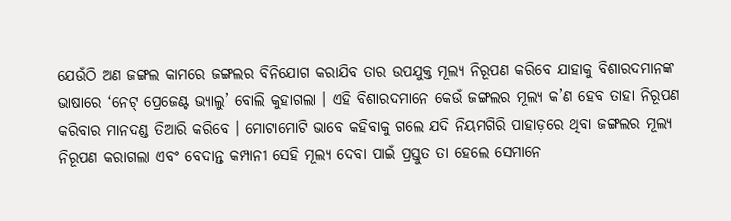ଯେଉଁଠି ଅଣ ଜଙ୍ଗଲ କାମରେ ଜଙ୍ଗଲର ବିନିଯୋଗ କରାଯିବ ତାର ଉପଯୁକ୍ତ ମୂଲ୍ୟ ନିରୂପଣ କରିବେ ଯାହାକୁ ବିଶାରଦମାନଙ୍କ ଭାଷାରେ ‘ନେଟ୍ ପ୍ରେଜେଣ୍ଟ ଭ୍ୟାଲୁ’ ବୋଲି କୁହାଗଲା । ଏହି ବିଶାରଦମାନେ କେଉଁ ଜଙ୍ଗଲର ମୂଲ୍ୟ କ’ଣ ହେବ ତାହା ନିରୂପଣ କରିବାର ମାନଦଣ୍ଡ ତିଆରି କରିବେ । ମୋଟାମୋଟି ଭାବେ କହିବାକୁ ଗଲେ ଯଦି ନିୟମଗିରି ପାହାଡ଼ରେ ଥିବା ଜଙ୍ଗଲର ମୂଲ୍ୟ ନିରୂପଣ କରାଗଲା ଏବଂ ବେଦାନ୍ତ କମ୍ପାନୀ ସେହି ମୂଲ୍ୟ ଦେବା ପାଇଁ ପ୍ରସ୍ତୁତ ତା ହେଲେ ସେମାନେ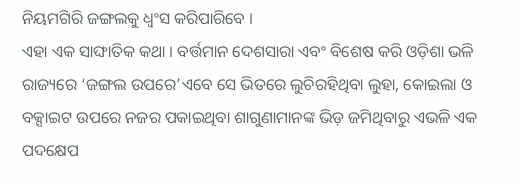ନିୟମଗିରି ଜଙ୍ଗଲକୁ ଧ୍ୱଂସ କରିପାରିବେ ।
ଏହା ଏକ ସାଙ୍ଘାତିକ କଥା । ବର୍ତ୍ତମାନ ଦେଶସାରା ଏବଂ ବିଶେଷ କରି ଓଡ଼ିଶା ଭଳି ରାଜ୍ୟରେ ‘ଜଙ୍ଗଲ ଉପରେ’ଏବେ ସେ ଭିତରେ ଲୁଚିରହିଥିବା ଲୁହା, କୋଇଲା ଓ ବକ୍ସାଇଟ ଉପରେ ନଜର ପକାଇଥିବା ଶାଗୁଣାମାନଙ୍କ ଭିଡ଼ ଜମିଥିବାରୁ ଏଭଳି ଏକ ପଦକ୍ଷେପ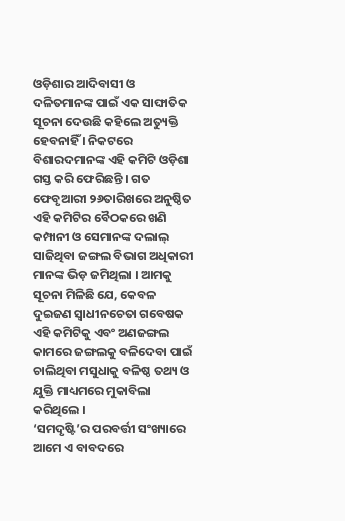ଓଡ଼ିଶାର ଆଦିବାସୀ ଓ ଦଳିତମାନଙ୍କ ପାଇଁ ଏକ ସାଙ୍ଘାତିକ ସୂଚନା ଦେଉଛି କହିଲେ ଅତ୍ୟୁକ୍ତି ହେବନାହିଁ । ନିକଟରେ ବିଶାରଦମାନଙ୍କ ଏହି କମିଟି ଓଡ଼ିଶା ଗସ୍ତ କରି ଫେରିଛନ୍ତି । ଗତ ଫେବୃଆରୀ ୨୬ତାରିଖରେ ଅନୁଷ୍ଠିତ ଏହି କମିଟିର ବୈଠକରେ ଖଣି କମ୍ପାନୀ ଓ ସେମାନଙ୍କ ଦଲାଲ୍ ସାଜିଥିବା ଜଙ୍ଗଲ ବିଭାଗ ଅଧିକାରୀ ମାନଙ୍କ ଭିଡ଼ ଜମିଥିଲା । ଆମକୁ ସୂଚନା ମିଳିଛି ଯେ, କେବଳ ଦୁଇଜଣ ସ୍ୱାଧୀନଚେତା ଗବେଷକ ଏହି କମିଟିକୁ ଏବଂ ଅଣଜଙ୍ଗଲ କାମରେ ଜଙ୍ଗଲକୁ ବଳିଦେବା ପାଇଁ ଚାଲିଥିବା ମସୁଧାକୁ ବଳିଷ୍ଠ ତଥ୍ୟ ଓ ଯୁକ୍ତି ମାଧ୍ୟମରେ ମୁକାବିଲା କରିଥିଲେ ।
‘ସମଦୃଷ୍ଟି’ର ପରବର୍ତ୍ତୀ ସଂଖ୍ୟାରେ ଆମେ ଏ ବାବଦରେ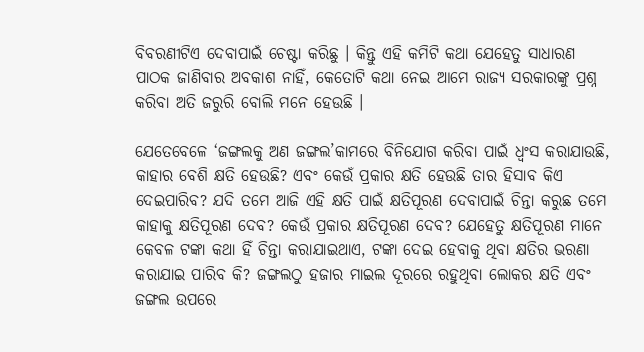ବିବରଣୀଟିଏ ଦେବାପାଇଁ ଚେଷ୍ଟା କରିଛୁ । କିନ୍ତୁ ଏହି କମିଟି କଥା ଯେହେତୁ ସାଧାରଣ ପାଠକ ଜାଣିବାର ଅବକାଶ ନାହିଁ, କେତୋଟି କଥା ନେଇ ଆମେ ରାଜ୍ୟ ସରକାରଙ୍କୁ ପ୍ରଶ୍ନ କରିବା ଅତି ଜରୁରି ବୋଲି ମନେ ହେଉଛି ।

ଯେତେବେଳେ ‘ଜଙ୍ଗଲକୁ ଅଣ ଜଙ୍ଗଲ’କାମରେ ବିନିଯୋଗ କରିବା ପାଇଁ ଧ୍ୱଂସ କରାଯାଉଛି, କାହାର ବେଶି କ୍ଷତି ହେଉଛି? ଏବଂ କେଉଁ ପ୍ରକାର କ୍ଷତି ହେଉଛି ତାର ହିସାବ କିଏ ଦେଇପାରିବ? ଯଦି ତମେ ଆଜି ଏହି କ୍ଷତି ପାଇଁ କ୍ଷତିପୂରଣ ଦେବାପାଇଁ ଚିନ୍ତା କରୁଛ ତମେ କାହାକୁ କ୍ଷତିପୂରଣ ଦେବ? କେଉଁ ପ୍ରକାର କ୍ଷତିପୂରଣ ଦେବ? ଯେହେତୁ କ୍ଷତିପୂରଣ ମାନେ କେବଳ ଟଙ୍କା କଥା ହିଁ ଚିନ୍ତା କରାଯାଇଥାଏ, ଟଙ୍କା ଦେଇ ହେବାକୁ ଥିବା କ୍ଷତିର ଭରଣା କରାଯାଇ ପାରିବ କି? ଜଙ୍ଗଲଠୁ ହଜାର ମାଇଲ ଦୂରରେ ରହୁଥିବା ଲୋକର କ୍ଷତି ଏବଂ ଜଙ୍ଗଲ ଉପରେ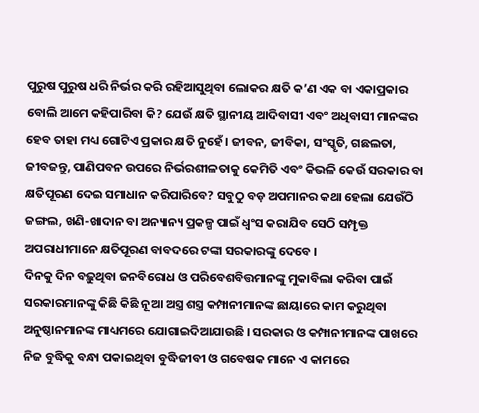ପୁରୁଷ ପୁରୁଷ ଧରି ନିର୍ଭର କରି ରହିଆସୁଥିବା ଲୋକର କ୍ଷତି କ’ଣ ଏକ ବା ଏକାପ୍ରକାର ବୋଲି ଆମେ କହିପାରିବା କି? ଯେଉଁ କ୍ଷତି ସ୍ଥାନୀୟ ଆଦିବାସୀ ଏବଂ ଅଧିବାସୀ ମାନଙ୍କର ହେବ ତାହା ମଧ୍ୟ ଗୋଟିଏ ପ୍ରକାର କ୍ଷତି ନୁହେଁ । ଜୀବନ, ଜୀବିକା, ସଂସ୍କୃତି, ଗଛଲତା, ଜୀବଜନ୍ତୁ, ପାଣିପବନ ଉପରେ ନିର୍ଭରଶୀଳତାକୁ କେମିତି ଏବଂ କିଭଳି କେଉଁ ସରକାର ବା କ୍ଷତିପୂରଣ ଦେଇ ସମାଧାନ କରିପାରିବେ? ସବୁଠୁ ବଡ଼ ଅପମାନର କଥା ହେଲା ଯେଉଁଠି ଜଙ୍ଗଲ, ଖଣି-ଖାଦାନ ବା ଅନ୍ୟାନ୍ୟ ପ୍ରକଳ୍ପ ପାଇଁ ଧ୍ୱଂସ କରାଯିବ ସେଠି ସମ୍ପୃକ୍ତ ଅପରାଧୀମାନେ କ୍ଷତିପୂରଣ ବାବଦରେ ଟଙ୍କା ସରକାରଙ୍କୁ ଦେବେ ।
ଦିନକୁ ଦିନ ବଢ଼ୁଥିବା ଜନବିରୋଧ ଓ ପରିବେଶବିତ୍ତମାନଙ୍କୁ ମୁକାବିଲା କରିବା ପାଇଁ ସରକାରମାନଙ୍କୁ କିଛି କିଛି ନୂଆ ଅସ୍ତ୍ର ଶସ୍ତ୍ର କମ୍ପାନୀମାନଙ୍କ ଛାୟାରେ କାମ କରୁଥିବା ଅନୁଷ୍ଠାନମାନଙ୍କ ମାଧ୍ୟମରେ ଯୋଗାଇଦିଆଯାଉଛି । ସରକାର ଓ କମ୍ପାନୀମାନଙ୍କ ପାଖରେ ନିଜ ବୁଦ୍ଧିକୁ ବନ୍ଧା ପକାଇଥିବା ବୁଦ୍ଧିଜୀବୀ ଓ ଗବେଷକ ମାନେ ଏ କାମରେ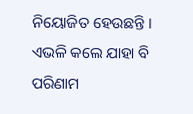ନିୟୋଜିତ ହେଉଛନ୍ତି । ଏଭଳି କଲେ ଯାହା ବି ପରିଣାମ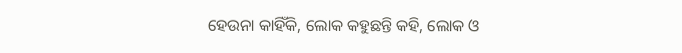ହେଉନା କାହିଁକି, ଲୋକ କହୁଛନ୍ତି କହି, ଲୋକ ଓ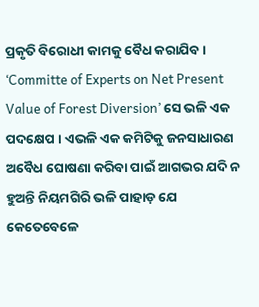ପ୍ରକୃତି ବିରୋଧୀ କାମକୁ ବୈଧ କରାଯିବ । ‘Committe of Experts on Net Present Value of Forest Diversion’ ସେ ଭଳି ଏକ ପଦକ୍ଷେପ । ଏଭଳି ଏକ କମିଟିକୁ ଜନସାଧାରଣ ଅବୈଧ ଘୋଷଣା କରିବା ପାଇଁ ଆଗଭର ଯଦି ନ ହୁଅନ୍ତି ନିୟମଗିରି ଭଳି ପାହାଡ଼ ଯେ କେତେବେଳେ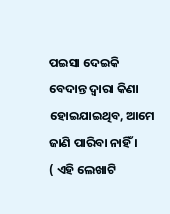ପଇସା ଦେଇକି ବେଦାନ୍ତ ଦ୍ୱାରା କିଣା ହୋଇଯାଇଥିବ, ଆମେ ଜାଣି ପାରିବା ନାହିଁ ।
( ଏହି ଲେଖାଟି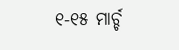୧-୧୫ ମାର୍ଚ୍ଚ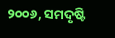୨୦୦୬, ସମଦୃଷ୍ଟି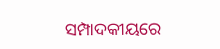ସମ୍ପାଦକୀୟରେ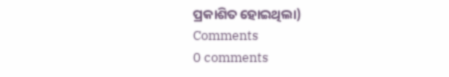ପ୍ରକାଶିତ ହୋଇଥିଲା)
Comments
0 comments